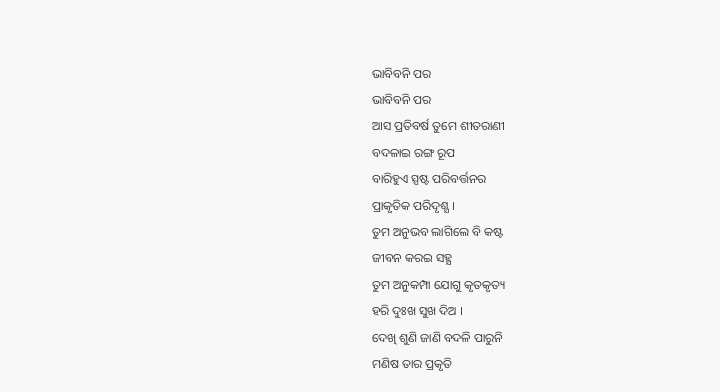ଭାବିବନି ପର
ଭାବିବନି ପର
ଆସ ପ୍ରତିବର୍ଷ ତୁମେ ଶୀତରାଣୀ
ବଦଳାଇ ରଙ୍ଗ ରୂପ
ବାରିହୁଏ ସ୍ପଷ୍ଟ ପରିବର୍ତ୍ତନର
ପ୍ରାକୃତିକ ପରିଦୃଶ୍ଯ ।
ତୁମ ଅନୁଭବ ଲାଗିଲେ ବି କଷ୍ଟ
ଜୀବନ କରଇ ସହ୍ଯ
ତୁମ ଅନୁକମ୍ପା ଯୋଗୁ କୃତକୃତ୍ୟ
ହରି ଦୁଃଖ ସୁଖ ଦିଅ ।
ଦେଖି ଶୁଣି ଜାଣି ବଦଳି ପାରୁନି
ମଣିଷ ତାର ପ୍ରକୃତି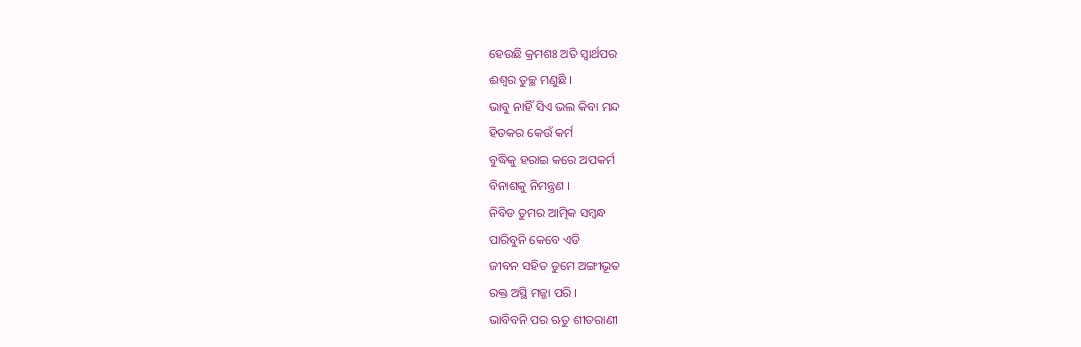ହେଉଛି କ୍ରମଶଃ ଅତି ସ୍ବାର୍ଥପର
ଈଶ୍ବର ତୁଚ୍ଛ ମଣୁଛି ।
ଭାବୁ ନାହିଁ ସିଏ ଭଲ କିବା ମନ୍ଦ
ହିତକର କେଉଁ କର୍ମ
ବୁଦ୍ଧିକୁ ହରାଇ କରେ ଅପକର୍ମ
ବିନାଶକୁ ନିମନ୍ତ୍ରଣ ।
ନିବିଡ ତୁମର ଆତ୍ମିକ ସମ୍ବନ୍ଧ
ପାରିବୁନି କେବେ ଏଡି
ଜୀବନ ସହିତ ତୁମେ ଅଙ୍ଗୀଭୂତ
ରକ୍ତ ଅସ୍ଥି ମଜ୍ଜା ପରି ।
ଭାବିବନି ପର ଋତୁ ଶୀତରାଣୀ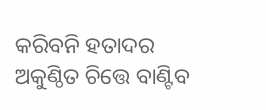କରିବନି ହତାଦର
ଅକୁଣ୍ଠିତ ଚିତ୍ତେ ବାଣ୍ଟିବ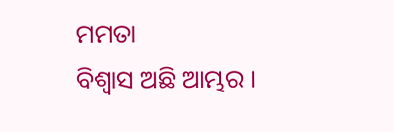ମମତା
ବିଶ୍ବାସ ଅଛି ଆମ୍ଭର ।